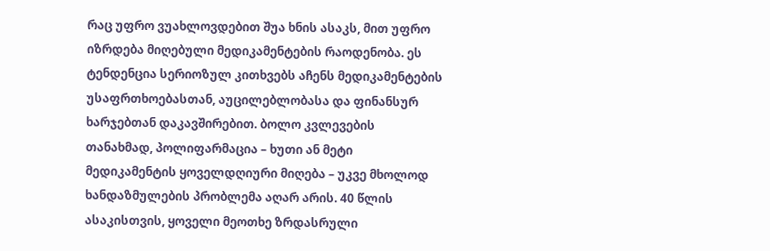რაც უფრო ვუახლოვდებით შუა ხნის ასაკს, მით უფრო იზრდება მიღებული მედიკამენტების რაოდენობა. ეს ტენდენცია სერიოზულ კითხვებს აჩენს მედიკამენტების უსაფრთხოებასთან, აუცილებლობასა და ფინანსურ ხარჯებთან დაკავშირებით. ბოლო კვლევების თანახმად, პოლიფარმაცია – ხუთი ან მეტი მედიკამენტის ყოველდღიური მიღება – უკვე მხოლოდ ხანდაზმულების პრობლემა აღარ არის. 40 წლის ასაკისთვის, ყოველი მეოთხე ზრდასრული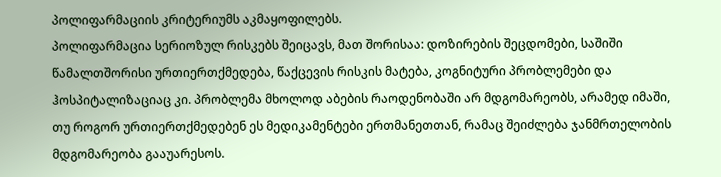პოლიფარმაციის კრიტერიუმს აკმაყოფილებს.
პოლიფარმაცია სერიოზულ რისკებს შეიცავს, მათ შორისაა: დოზირების შეცდომები, საშიში წამალთშორისი ურთიერთქმედება, წაქცევის რისკის მატება, კოგნიტური პრობლემები და ჰოსპიტალიზაციაც კი. პრობლემა მხოლოდ აბების რაოდენობაში არ მდგომარეობს, არამედ იმაში, თუ როგორ ურთიერთქმედებენ ეს მედიკამენტები ერთმანეთთან, რამაც შეიძლება ჯანმრთელობის მდგომარეობა გააუარესოს.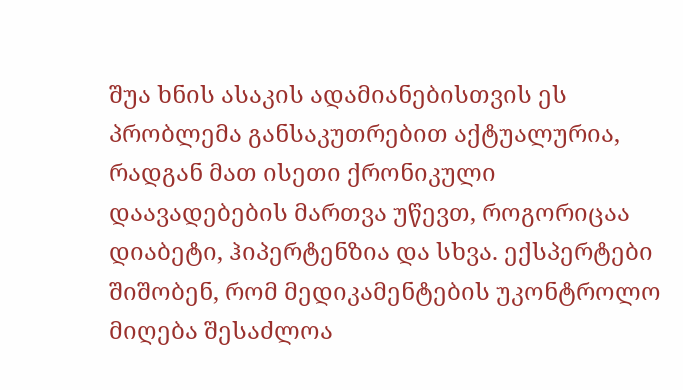შუა ხნის ასაკის ადამიანებისთვის ეს პრობლემა განსაკუთრებით აქტუალურია, რადგან მათ ისეთი ქრონიკული დაავადებების მართვა უწევთ, როგორიცაა დიაბეტი, ჰიპერტენზია და სხვა. ექსპერტები შიშობენ, რომ მედიკამენტების უკონტროლო მიღება შესაძლოა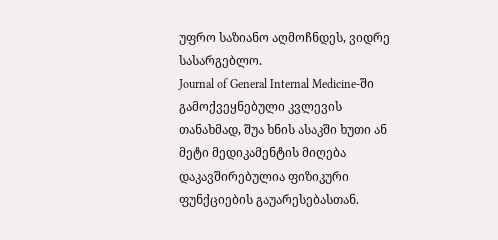უფრო საზიანო აღმოჩნდეს, ვიდრე სასარგებლო.
Journal of General Internal Medicine-ში გამოქვეყნებული კვლევის თანახმად, შუა ხნის ასაკში ხუთი ან მეტი მედიკამენტის მიღება დაკავშირებულია ფიზიკური ფუნქციების გაუარესებასთან.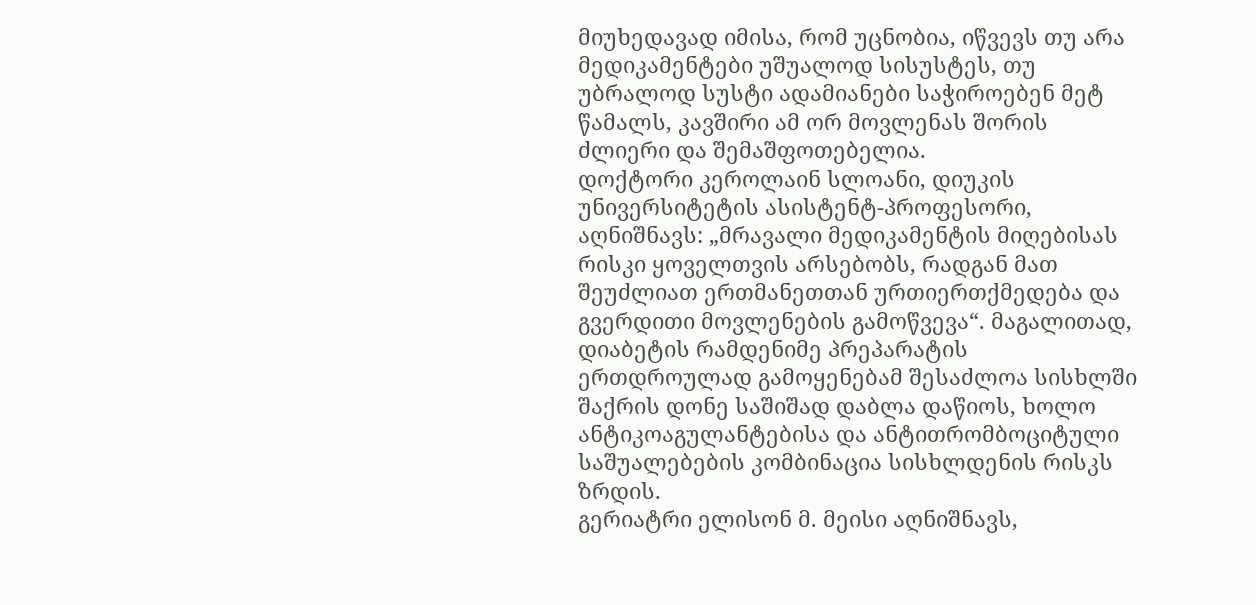მიუხედავად იმისა, რომ უცნობია, იწვევს თუ არა მედიკამენტები უშუალოდ სისუსტეს, თუ უბრალოდ სუსტი ადამიანები საჭიროებენ მეტ წამალს, კავშირი ამ ორ მოვლენას შორის ძლიერი და შემაშფოთებელია.
დოქტორი კეროლაინ სლოანი, დიუკის უნივერსიტეტის ასისტენტ-პროფესორი, აღნიშნავს: „მრავალი მედიკამენტის მიღებისას რისკი ყოველთვის არსებობს, რადგან მათ შეუძლიათ ერთმანეთთან ურთიერთქმედება და გვერდითი მოვლენების გამოწვევა“. მაგალითად, დიაბეტის რამდენიმე პრეპარატის ერთდროულად გამოყენებამ შესაძლოა სისხლში შაქრის დონე საშიშად დაბლა დაწიოს, ხოლო ანტიკოაგულანტებისა და ანტითრომბოციტული საშუალებების კომბინაცია სისხლდენის რისკს ზრდის.
გერიატრი ელისონ მ. მეისი აღნიშნავს,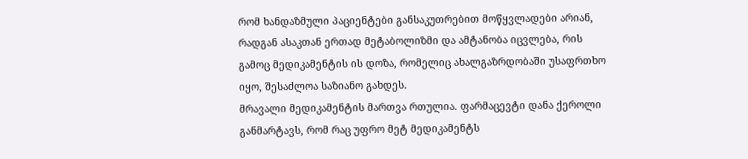რომ ხანდაზმული პაციენტები განსაკუთრებით მოწყვლადები არიან, რადგან ასაკთან ერთად მეტაბოლიზმი და ამტანობა იცვლება, რის გამოც მედიკამენტის ის დოზა, რომელიც ახალგაზრდობაში უსაფრთხო იყო, შესაძლოა საზიანო გახდეს.
მრავალი მედიკამენტის მართვა რთულია. ფარმაცევტი დანა ქეროლი განმარტავს, რომ რაც უფრო მეტ მედიკამენტს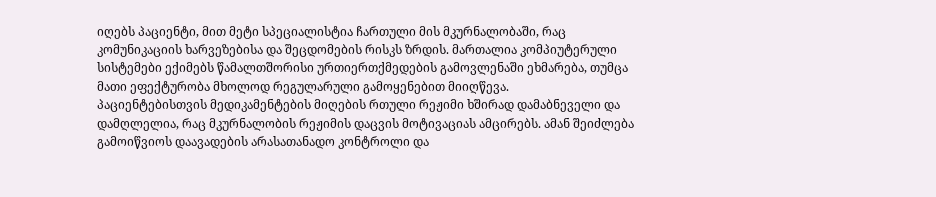იღებს პაციენტი, მით მეტი სპეციალისტია ჩართული მის მკურნალობაში, რაც კომუნიკაციის ხარვეზებისა და შეცდომების რისკს ზრდის. მართალია კომპიუტერული სისტემები ექიმებს წამალთშორისი ურთიერთქმედების გამოვლენაში ეხმარება, თუმცა მათი ეფექტურობა მხოლოდ რეგულარული გამოყენებით მიიღწევა.
პაციენტებისთვის მედიკამენტების მიღების რთული რეჟიმი ხშირად დამაბნეველი და დამღლელია, რაც მკურნალობის რეჟიმის დაცვის მოტივაციას ამცირებს. ამან შეიძლება გამოიწვიოს დაავადების არასათანადო კონტროლი და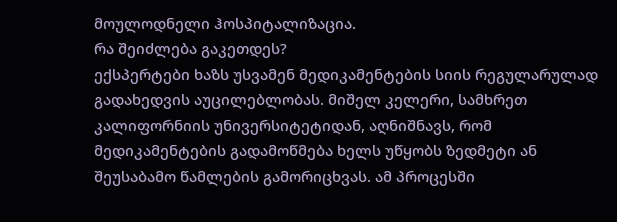მოულოდნელი ჰოსპიტალიზაცია.
რა შეიძლება გაკეთდეს?
ექსპერტები ხაზს უსვამენ მედიკამენტების სიის რეგულარულად გადახედვის აუცილებლობას. მიშელ კელერი, სამხრეთ კალიფორნიის უნივერსიტეტიდან, აღნიშნავს, რომ მედიკამენტების გადამოწმება ხელს უწყობს ზედმეტი ან შეუსაბამო წამლების გამორიცხვას. ამ პროცესში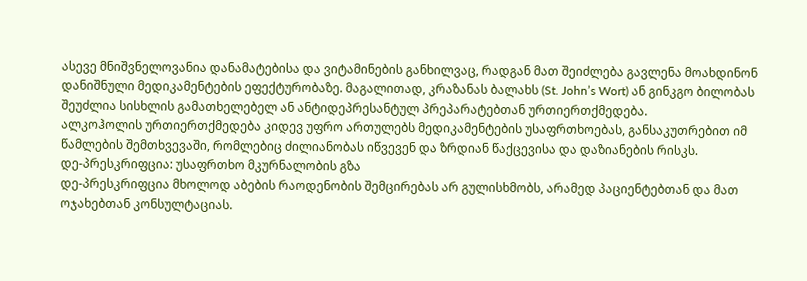ასევე მნიშვნელოვანია დანამატებისა და ვიტამინების განხილვაც, რადგან მათ შეიძლება გავლენა მოახდინონ დანიშნული მედიკამენტების ეფექტურობაზე. მაგალითად, კრაზანას ბალახს (St. John’s Wort) ან გინკგო ბილობას შეუძლია სისხლის გამათხელებელ ან ანტიდეპრესანტულ პრეპარატებთან ურთიერთქმედება.
ალკოჰოლის ურთიერთქმედება კიდევ უფრო ართულებს მედიკამენტების უსაფრთხოებას, განსაკუთრებით იმ წამლების შემთხვევაში, რომლებიც ძილიანობას იწვევენ და ზრდიან წაქცევისა და დაზიანების რისკს.
დე-პრესკრიფცია: უსაფრთხო მკურნალობის გზა
დე-პრესკრიფცია მხოლოდ აბების რაოდენობის შემცირებას არ გულისხმობს, არამედ პაციენტებთან და მათ ოჯახებთან კონსულტაციას.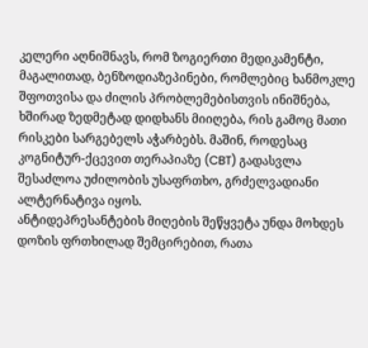კელერი აღნიშნავს, რომ ზოგიერთი მედიკამენტი, მაგალითად, ბენზოდიაზეპინები, რომლებიც ხანმოკლე შფოთვისა და ძილის პრობლემებისთვის ინიშნება, ხშირად ზედმეტად დიდხანს მიიღება, რის გამოც მათი რისკები სარგებელს აჭარბებს. მაშინ, როდესაც კოგნიტურ-ქცევით თერაპიაზე (CBT) გადასვლა შესაძლოა უძილობის უსაფრთხო, გრძელვადიანი ალტერნატივა იყოს.
ანტიდეპრესანტების მიღების შეწყვეტა უნდა მოხდეს დოზის ფრთხილად შემცირებით, რათა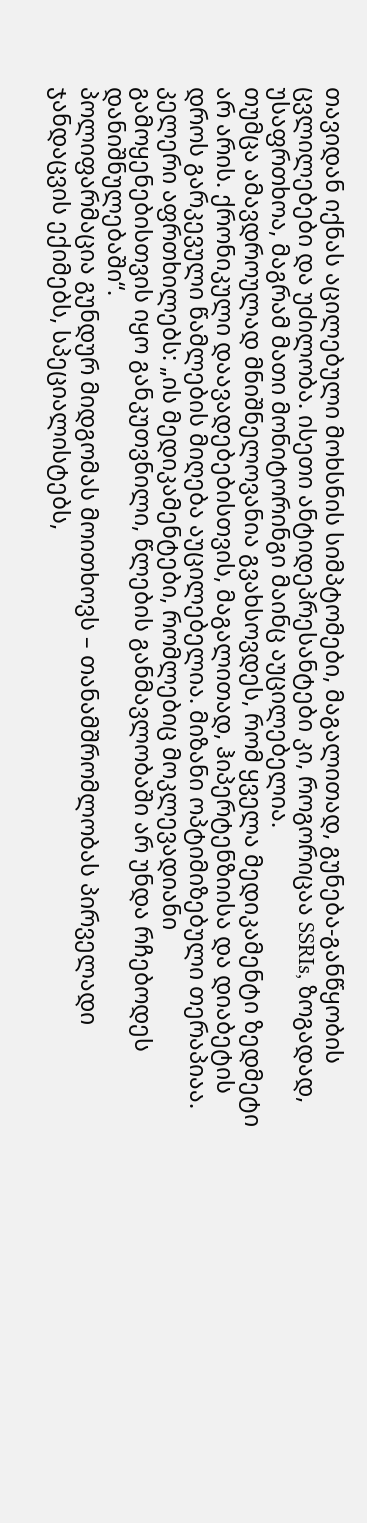თავიდან იქნას აცილებული მოხსნის სიმპტომები, მაგალითად, გუნება-განწყობის ცვლილებები და უძილობა. ისეთი ანტიდეპრესანტები კი, როგორიცაა SSRIs, ზოგადად, უსაფრთხოა, მაგრამ მათი მონიტორინგი მაინც აუცილებელია.
თუმცა ამავდროულად მნიშნელოვანია გვახსოვდეს, რომ ყველა მედიკამენტი ზედმეტი არ არის. ქრონიკული დაავადებებისთვის, მაგალითად, ჰიპერტენზიისა და დიაბეტის დროს გარკევული წამლების მიღება აუცილებელია. მიზანი ოპტიმიზებული თერაპიაა. კელერი აფრთხილებს: „ის მედიკამენტები, რომლებიც მოკლევადიანი გამოყენებისთვის იყო განკუთვნილი, წლების განმავლობაში არ უნდა რჩებოდეს დანიშნულებაში“.
პოლიფარმაცია გუნდურ მიდგომას მოითხოვს – თანამშრომლობას პირველადი ჯანდაცვის ექიმებს, სპეციალისტებს,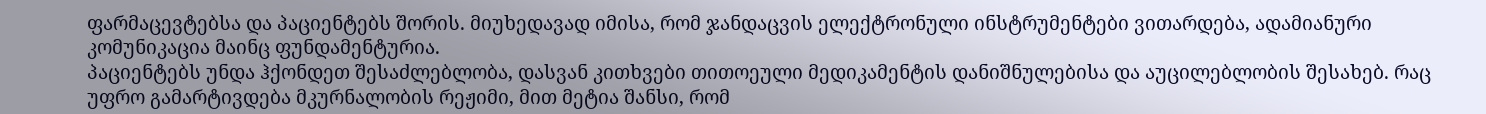ფარმაცევტებსა და პაციენტებს შორის. მიუხედავად იმისა, რომ ჯანდაცვის ელექტრონული ინსტრუმენტები ვითარდება, ადამიანური კომუნიკაცია მაინც ფუნდამენტურია.
პაციენტებს უნდა ჰქონდეთ შესაძლებლობა, დასვან კითხვები თითოეული მედიკამენტის დანიშნულებისა და აუცილებლობის შესახებ. რაც უფრო გამარტივდება მკურნალობის რეჟიმი, მით მეტია შანსი, რომ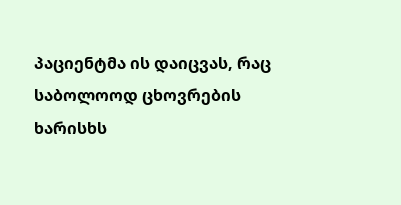პაციენტმა ის დაიცვას, რაც საბოლოოდ ცხოვრების ხარისხს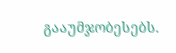გააუმჯობესებს.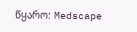წყარო: Medscape